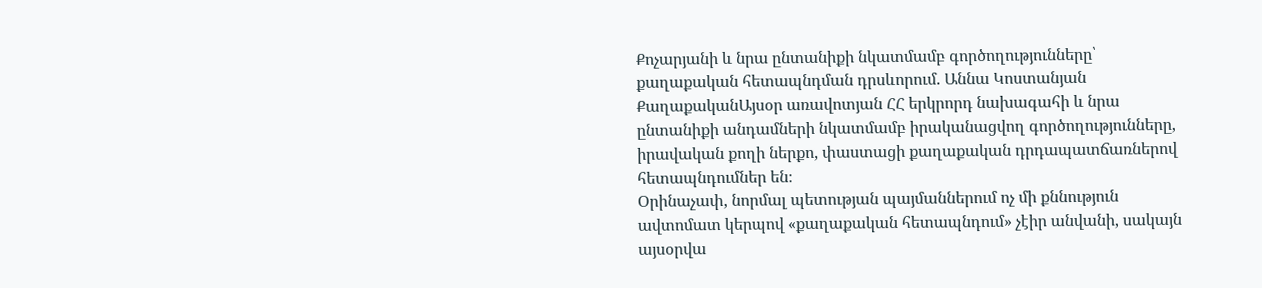Քոչարյանի և նրա ընտանիքի նկատմամբ գործողությունները՝ քաղաքական հետապնդման դրսևորում. Աննա Կոստանյան
ՔաղաքականԱյսօր առավոտյան ՀՀ երկրորդ նախագահի և նրա ընտանիքի անդամների նկատմամբ իրականացվող գործողությունները, իրավական քողի ներքո, փաստացի քաղաքական դրդապատճառներով հետապնդումներ են։
Օրինաչափ, նորմալ պետության պայմաններում ոչ մի քննություն ավտոմատ կերպով «քաղաքական հետապնդում» չէիր անվանի, սակայն այսօրվա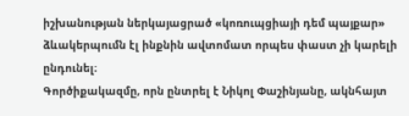իշխանության ներկայացրած «կոռուպցիայի դեմ պայքար» ձևակերպումն էլ ինքնին ավտոմատ որպես փաստ չի կարելի ընդունել։
Գործիքակազմը, որն ընտրել է Նիկոլ Փաշինյանը, ակնհայտ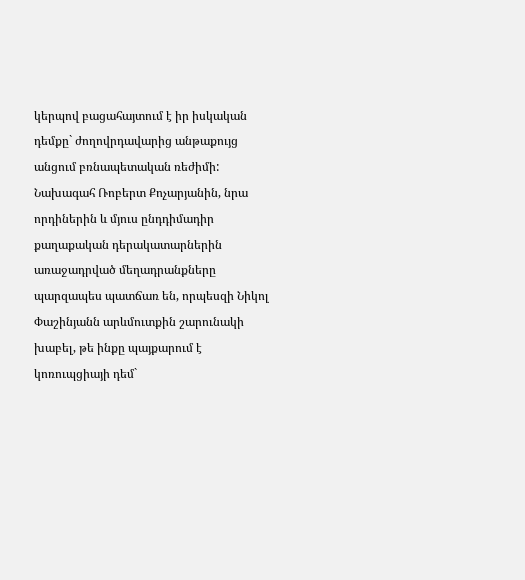կերպով բացահայտում է իր իսկական դեմքը` ժողովրդավարից անթաքույց անցում բռնապետական ռեժիմի: Նախագահ Ռոբերտ Քոչարյանին, նրա որդիներին և մյուս ընդդիմադիր քաղաքական դերակատարներին առաջադրված մեղադրանքները պարզապես պատճառ են, որպեսզի Նիկոլ Փաշինյանն արևմուտքին շարունակի խաբել, թե ինքը պայքարում է կոռուպցիայի դեմ`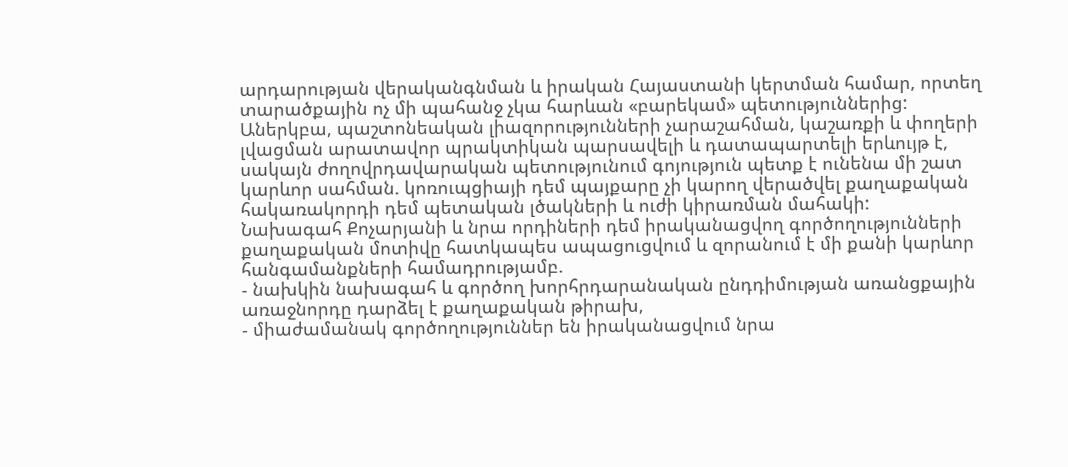արդարության վերականգնման և իրական Հայաստանի կերտման համար, որտեղ տարածքային ոչ մի պահանջ չկա հարևան «բարեկամ» պետություններից:
Աներկբա, պաշտոնեական լիազորությունների չարաշահման, կաշառքի և փողերի լվացման արատավոր պրակտիկան պարսավելի և դատապարտելի երևույթ է, սակայն ժողովրդավարական պետությունում գոյություն պետք է ունենա մի շատ կարևոր սահման. կոռուպցիայի դեմ պայքարը չի կարող վերածվել քաղաքական հակառակորդի դեմ պետական լծակների և ուժի կիրառման մահակի:
Նախագահ Քոչարյանի և նրա որդիների դեմ իրականացվող գործողությունների քաղաքական մոտիվը հատկապես ապացուցվում և զորանում է մի քանի կարևոր հանգամանքների համադրությամբ.
- նախկին նախագահ և գործող խորհրդարանական ընդդիմության առանցքային առաջնորդը դարձել է քաղաքական թիրախ,
- միաժամանակ գործողություններ են իրականացվում նրա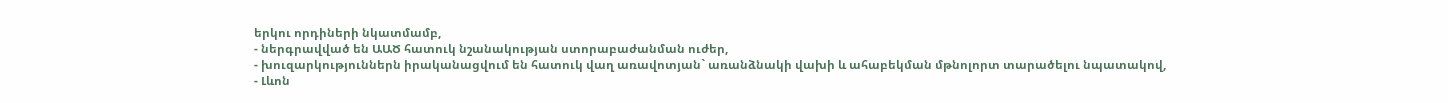երկու որդիների նկատմամբ,
- ներգրավված են ԱԱԾ հատուկ նշանակության ստորաբաժանման ուժեր,
- խուզարկություններն իրականացվում են հատուկ վաղ առավոտյան` առանձնակի վախի և ահաբեկման մթնոլորտ տարածելու նպատակով,
- Լևոն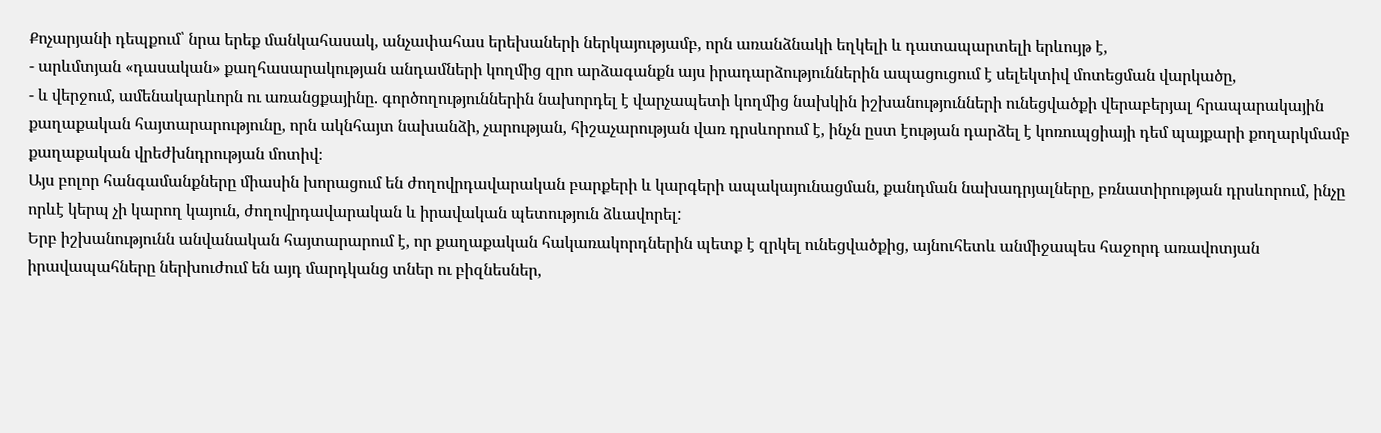Քոչարյանի դեպքում՝ նրա երեք մանկահասակ, անչափահաս երեխաների ներկայությամբ, որն առանձնակի եղկելի և դատապարտելի երևույթ է,
- արևմտյան «դասական» քաղհասարակության անդամների կողմից զրո արձագանքն այս իրադարձություններին ապացուցում է սելեկտիվ մոտեցման վարկածը,
- և վերջում, ամենակարևորն ու առանցքայինը. գործողություններին նախորդել է վարչապետի կողմից նախկին իշխանությունների ունեցվածքի վերաբերյալ հրապարակային քաղաքական հայտարարությունը, որն ակնհայտ նախանձի, չարության, հիշաչարության վառ դրսևորում է, ինչն ըստ էության դարձել է կոռուպցիայի դեմ պայքարի քողարկմամբ քաղաքական վրեժխնդրության մոտիվ։
Այս բոլոր հանգամանքները միասին խորացում են ժողովրդավարական բարքերի և կարգերի ապակայունացման, քանդման նախադրյալները, բռնատիրության դրսևորում, ինչը որևէ կերպ չի կարող կայուն, ժողովրդավարական և իրավական պետություն ձևավորել:
Երբ իշխանությունն անվանական հայտարարում է, որ քաղաքական հակառակորդներին պետք է զրկել ունեցվածքից, այնուհետև անմիջապես հաջորդ առավոտյան իրավապահները ներխուժում են այդ մարդկանց տներ ու բիզնեսներ,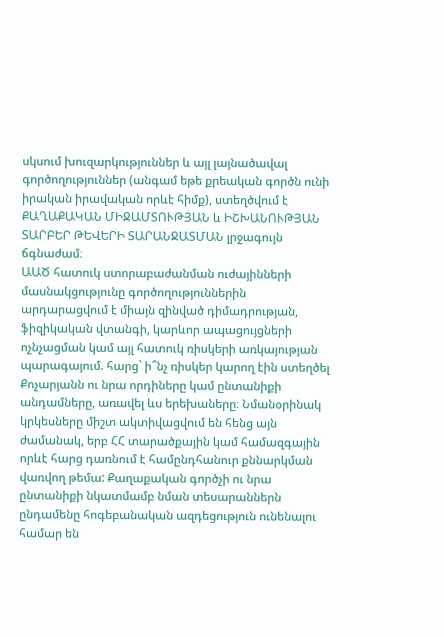սկսում խուզարկություններ և այլ լայնածավալ գործողություններ (անգամ եթե քրեական գործն ունի իրական իրավական որևէ հիմք), ստեղծվում է ՔԱՂԱՔԱԿԱՆ ՄԻՋԱՄՏՈՒԹՅԱՆ և ԻՇԽԱՆՈՒԹՅԱՆ ՏԱՐԲԵՐ ԹԵՎԵՐԻ ՏԱՐԱՆՋԱՏՄԱՆ լրջագույն ճգնաժամ։
ԱԱԾ հատուկ ստորաբաժանման ուժայինների մասնակցությունը գործողություններին արդարացվում է միայն զինված դիմադրության, ֆիզիկական վտանգի, կարևոր ապացույցների ոչնչացման կամ այլ հատուկ ռիսկերի առկայության պարագայում. հարց` ի՞նչ ռիսկեր կարող էին ստեղծել Քոչարյանն ու նրա որդիները կամ ընտանիքի անդամները, առավել ևս երեխաները։ Նմանօրինակ կրկեսները միշտ ակտիվացվում են հենց այն ժամանակ, երբ ՀՀ տարածքային կամ համազգային որևէ հարց դառնում է համընդհանուր քննարկման վառվող թեմա: Քաղաքական գործչի ու նրա ընտանիքի նկատմամբ նման տեսարաններն ընդամենը հոգեբանական ազդեցություն ունենալու համար են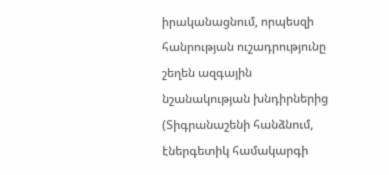իրականացնում, որպեսզի հանրության ուշադրությունը շեղեն ազգային նշանակության խնդիրներից (Տիգրանաշենի հանձնում, էներգետիկ համակարգի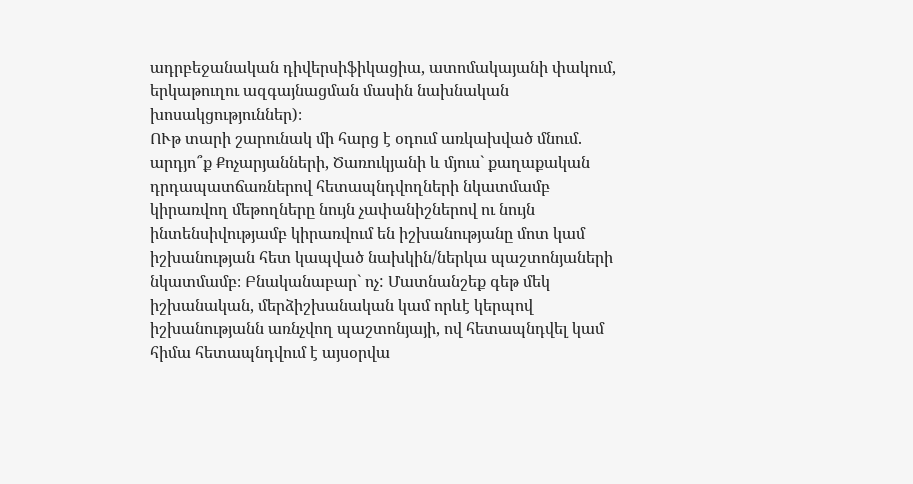ադրբեջանական դիվերսիֆիկացիա, ատոմակայանի փակում, երկաթուղու ազգայնացման մասին նախնական խոսակցություններ)։
ՈՒթ տարի շարունակ մի հարց է օդում առկախված մնում. արդյո՞ք Քոչարյանների, Ծառուկյանի և մյուս` քաղաքական դրդապատճառներով հետապնդվողների նկատմամբ կիրառվող մեթողները նույն չափանիշներով ու նույն ինտենսիվությամբ կիրառվում են իշխանությանը մոտ կամ իշխանության հետ կապված նախկին/ներկա պաշտոնյաների նկատմամբ։ Բնականաբար` ոչ: Մատնանշեք գեթ մեկ իշխանական, մերձիշխանական կամ որևէ կերպով իշխանությանն առնչվող պաշտոնյայի, ով հետապնդվել կամ հիմա հետապնդվում է այսօրվա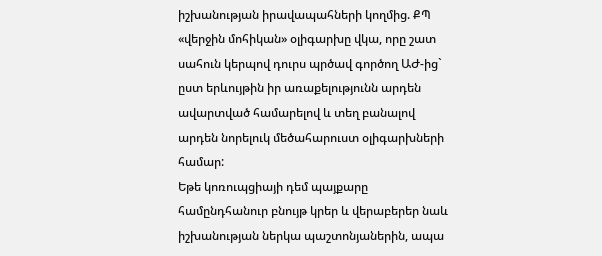իշխանության իրավապահների կողմից. ՔՊ «վերջին մոհիկան» օլիգարխը վկա, որը շատ սահուն կերպով դուրս պրծավ գործող ԱԺ-ից` ըստ երևույթին իր առաքելությունն արդեն ավարտված համարելով և տեղ բանալով արդեն նորելուկ մեծահարուստ օլիգարխների համար:
Եթե կոռուպցիայի դեմ պայքարը համընդհանուր բնույթ կրեր և վերաբերեր նաև իշխանության ներկա պաշտոնյաներին, ապա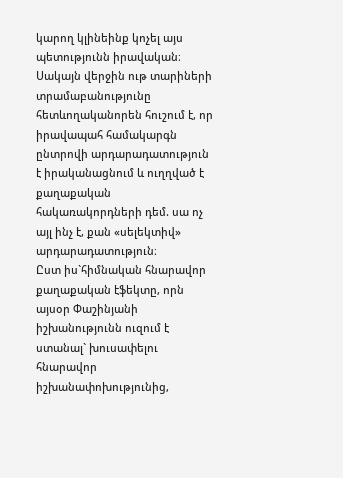կարող կլինեինք կոչել այս պետությունն իրավական։ Սակայն վերջին ութ տարիների տրամաբանությունը հետևողականորեն հուշում է, որ իրավապահ համակարգն ընտրովի արդարադատություն է իրականացնում և ուղղված է քաղաքական հակառակորդների դեմ. սա ոչ այլ ինչ է, քան «սելեկտիվ» արդարադատություն։
Ըստ իս`հիմնական հնարավոր քաղաքական էֆեկտը, որն այսօր Փաշինյանի իշխանությունն ուզում է ստանալ` խուսափելու հնարավոր իշխանափոխությունից,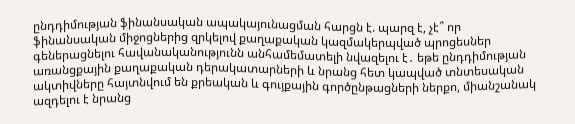ընդդիմության ֆինանսական ապակայունացման հարցն է. պարզ է, չէ՞ որ ֆինանսական միջոցներից զրկելով քաղաքական կազմակերպված պրոցեսներ գեներացնելու հավանականությունն անհամեմատելի նվազելու է․ եթե ընդդիմության առանցքային քաղաքական դերակատարների և նրանց հետ կապված տնտեսական ակտիվները հայտնվում են քրեական և գույքային գործընթացների ներքո, միանշանակ ազդելու է նրանց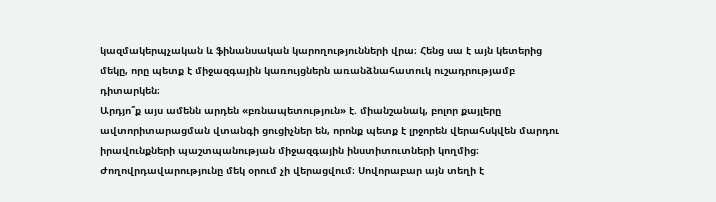կազմակերպչական և ֆինանսական կարողությունների վրա։ Հենց սա է այն կետերից մեկը, որը պետք է միջազգային կառույցներն առանձնահատուկ ուշադրությամբ դիտարկեն։
Արդյո՞ք այս ամենն արդեն «բռնապետություն» է. միանշանակ, բոլոր քայլերը ավտորիտարացման վտանգի ցուցիչներ են, որոնք պետք է լրջորեն վերահսկվեն մարդու իրավունքների պաշտպանության միջազգային ինստիտուտների կողմից։
Ժողովրդավարությունը մեկ օրում չի վերացվում։ Սովորաբար այն տեղի է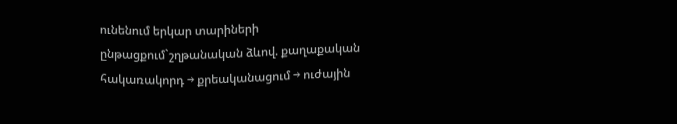ունենում երկար տարիների ընթացքում`շղթանական ձևով. քաղաքական հակառակորդ → քրեականացում → ուժային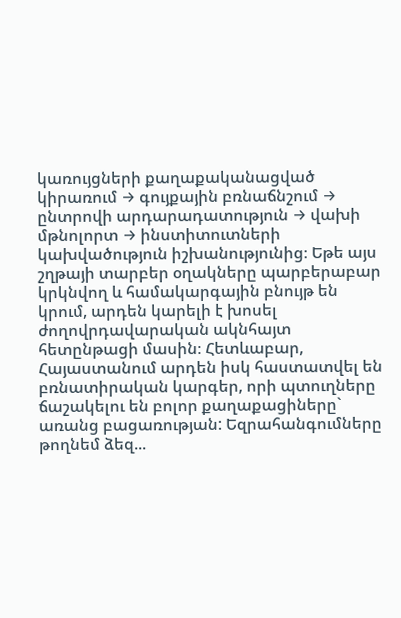կառույցների քաղաքականացված կիրառում → գույքային բռնաճնշում → ընտրովի արդարադատություն → վախի մթնոլորտ → ինստիտուտների կախվածություն իշխանությունից։ Եթե այս շղթայի տարբեր օղակները պարբերաբար կրկնվող և համակարգային բնույթ են կրում, արդեն կարելի է խոսել ժողովրդավարական ակնհայտ հետընթացի մասին։ Հետևաբար, Հայաստանում արդեն իսկ հաստատվել են բռնատիրական կարգեր, որի պտուղները ճաշակելու են բոլոր քաղաքացիները` առանց բացառության: Եզրահանգումները թողնեմ ձեզ...